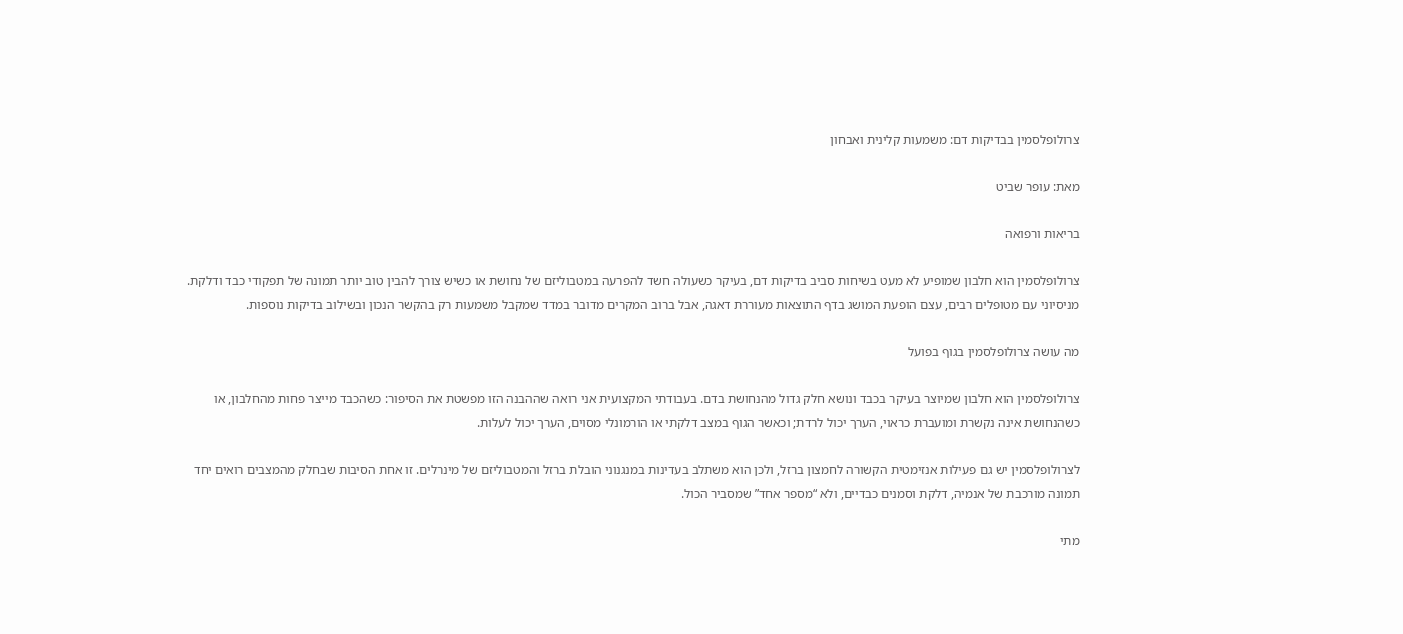צרולופלסמין בבדיקות דם: משמעות קלינית ואבחון

מאת: עופר שביט

בריאות ורפואה

צרולופלסמין הוא חלבון שמופיע לא מעט בשיחות סביב בדיקות דם, בעיקר כשעולה חשד להפרעה במטבוליזם של נחושת או כשיש צורך להבין טוב יותר תמונה של תפקודי כבד ודלקת. מניסיוני עם מטופלים רבים, עצם הופעת המושג בדף התוצאות מעוררת דאגה, אבל ברוב המקרים מדובר במדד שמקבל משמעות רק בהקשר הנכון ובשילוב בדיקות נוספות.

מה עושה צרולופלסמין בגוף בפועל

צרולופלסמין הוא חלבון שמיוצר בעיקר בכבד ונושא חלק גדול מהנחושת בדם. בעבודתי המקצועית אני רואה שההבנה הזו מפשטת את הסיפור: כשהכבד מייצר פחות מהחלבון, או כשהנחושת אינה נקשרת ומועברת כראוי, הערך יכול לרדת; וכאשר הגוף במצב דלקתי או הורמונלי מסוים, הערך יכול לעלות.

לצרולופלסמין יש גם פעילות אנזימטית הקשורה לחמצון ברזל, ולכן הוא משתלב בעדינות במנגנוני הובלת ברזל והמטבוליזם של מינרלים. זו אחת הסיבות שבחלק מהמצבים רואים יחד תמונה מורכבת של אנמיה, דלקת וסמנים כבדיים, ולא “מספר אחד” שמסביר הכול.

מתי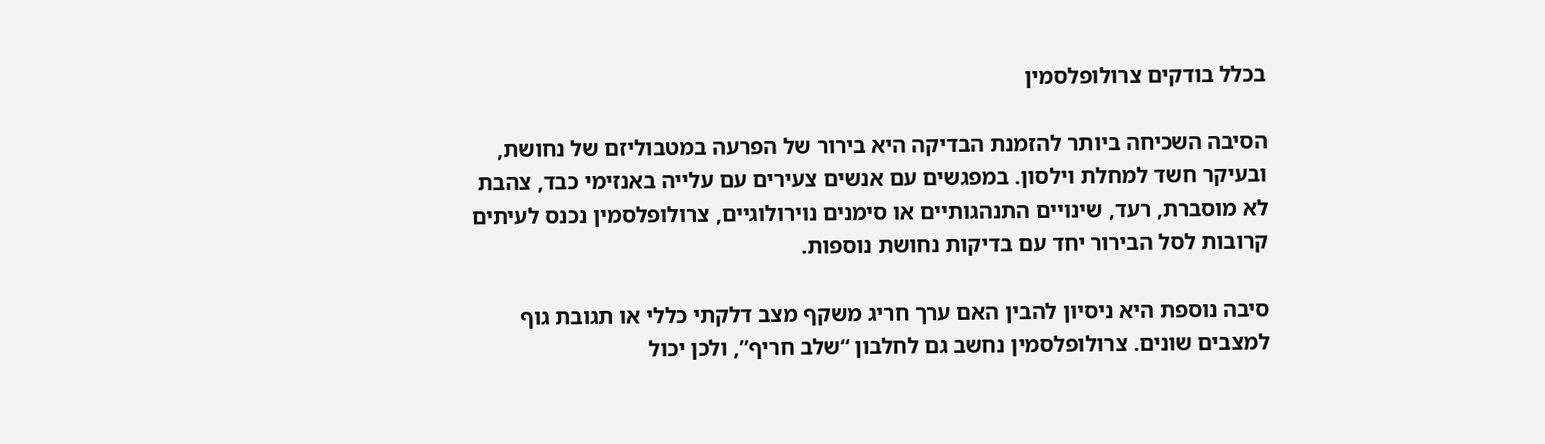בכלל בודקים צרולופלסמין

הסיבה השכיחה ביותר להזמנת הבדיקה היא בירור של הפרעה במטבוליזם של נחושת, ובעיקר חשד למחלת וילסון. במפגשים עם אנשים צעירים עם עלייה באנזימי כבד, צהבת לא מוסברת, רעד, שינויים התנהגותיים או סימנים נוירולוגיים, צרולופלסמין נכנס לעיתים קרובות לסל הבירור יחד עם בדיקות נחושת נוספות.

סיבה נוספת היא ניסיון להבין האם ערך חריג משקף מצב דלקתי כללי או תגובת גוף למצבים שונים. צרולופלסמין נחשב גם לחלבון “שלב חריף”, ולכן יכול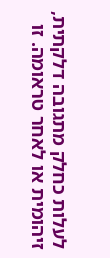לעלות כחלק מתגובה דלקתית, זיהומית או לאחר טראומה. זו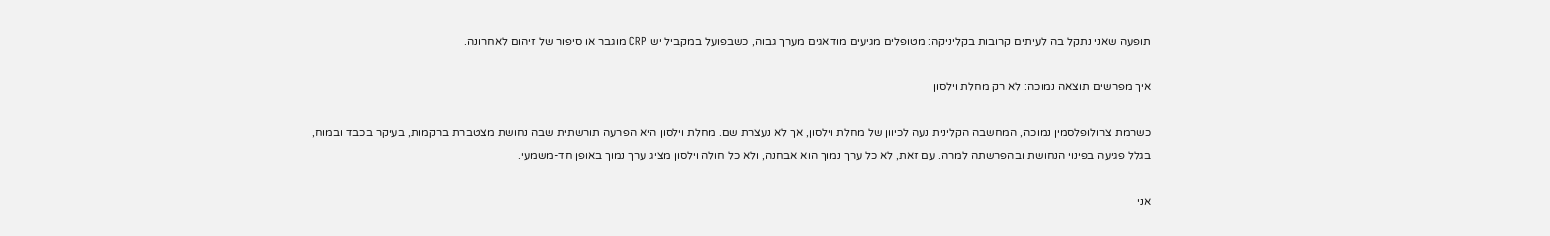תופעה שאני נתקל בה לעיתים קרובות בקליניקה: מטופלים מגיעים מודאגים מערך גבוה, כשבפועל במקביל יש CRP מוגבר או סיפור של זיהום לאחרונה.

איך מפרשים תוצאה נמוכה: לא רק מחלת וילסון

כשרמת צרולופלסמין נמוכה, המחשבה הקלינית נעה לכיוון של מחלת וילסון, אך לא נעצרת שם. מחלת וילסון היא הפרעה תורשתית שבה נחושת מצטברת ברקמות, בעיקר בכבד ובמוח, בגלל פגיעה בפינוי הנחושת ובהפרשתה למרה. עם זאת, לא כל ערך נמוך הוא אבחנה, ולא כל חולה וילסון מציג ערך נמוך באופן חד-משמעי.

אני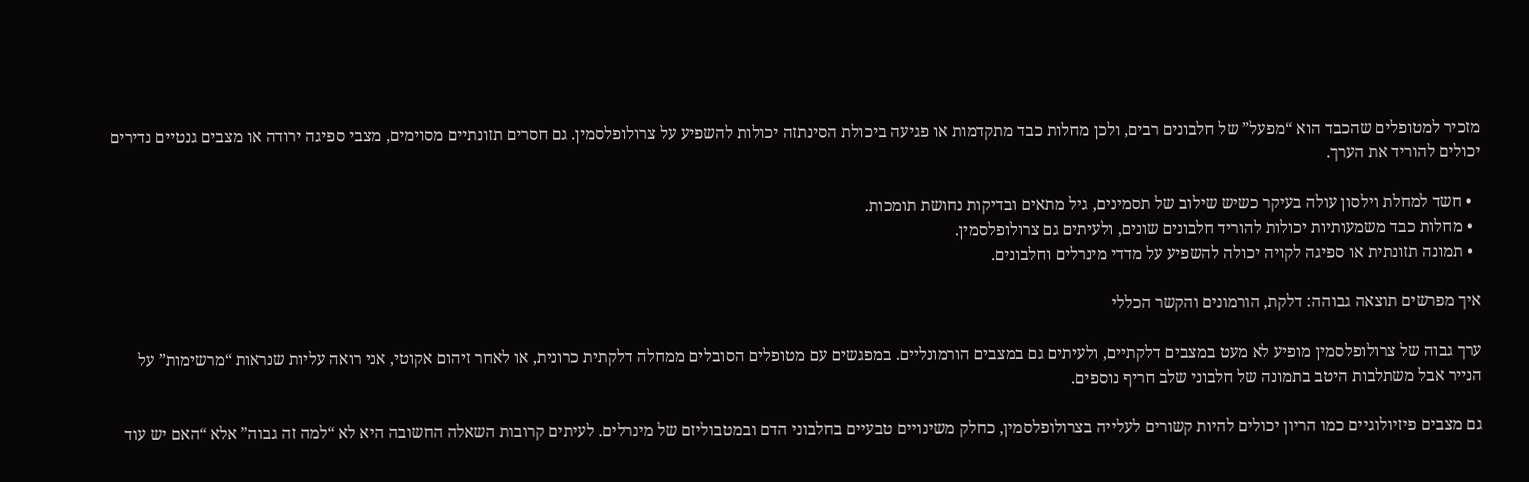מזכיר למטופלים שהכבד הוא “מפעל” של חלבונים רבים, ולכן מחלות כבד מתקדמות או פגיעה ביכולת הסינתזה יכולות להשפיע על צרולופלסמין. גם חסרים תזונתיים מסוימים, מצבי ספיגה ירודה או מצבים גנטיים נדירים יכולים להוריד את הערך.

  • חשד למחלת וילסון עולה בעיקר כשיש שילוב של תסמינים, גיל מתאים ובדיקות נחושת תומכות.
  • מחלות כבד משמעותיות יכולות להוריד חלבונים שונים, ולעיתים גם צרולופלסמין.
  • תמונה תזונתית או ספיגה לקויה יכולה להשפיע על מדדי מינרלים וחלבונים.

איך מפרשים תוצאה גבוהה: דלקת, הורמונים והקשר הכללי

ערך גבוה של צרולופלסמין מופיע לא מעט במצבים דלקתיים, ולעיתים גם במצבים הורמונליים. במפגשים עם מטופלים הסובלים ממחלה דלקתית כרונית, או לאחר זיהום אקוטי, אני רואה עליות שנראות “מרשימות” על הנייר אבל משתלבות היטב בתמונה של חלבוני שלב חריף נוספים.

גם מצבים פיזיולוגיים כמו הריון יכולים להיות קשורים לעלייה בצרולופלסמין, כחלק משינויים טבעיים בחלבוני הדם ובמטבוליזם של מינרלים. לעיתים קרובות השאלה החשובה היא לא “למה זה גבוה” אלא “האם יש עוד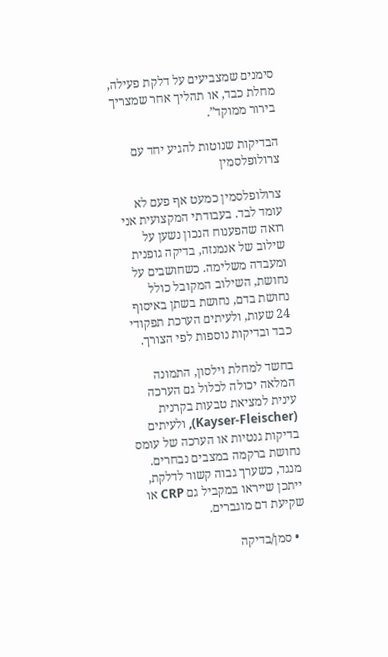סימנים שמצביעים על דלקת פעילה, מחלת כבד, או תהליך אחר שמצריך בירור ממוקד”.

הבדיקות שנוטות להגיע יחד עם צרולופלסמין

צרולופלסמין כמעט אף פעם לא עומד לבד. בעבודתי המקצועית אני רואה שהפענוח הנכון נשען על שילוב של אנמנזה, בדיקה גופנית ומעבדה משלימה. כשחושבים על נחושת, השילוב המקובל כולל נחושת בדם, נחושת בשתן באיסוף 24 שעות, ולעיתים הערכת תפקודי כבד ובדיקות נוספות לפי הצורך.

בחשד למחלת וילסון, התמונה המלאה יכולה לכלול גם הערכה עינית למציאת טבעות בקרנית (Kayser-Fleischer), ולעיתים בדיקות גנטיות או הערכה של עומס נחושת ברקמה במצבים נבחרים. מנגד, כשערך גבוה קשור לדלקת, ייתכן שייראו במקביל גם CRP או שקיעת דם מוגברים.

  • סמן/בדיקה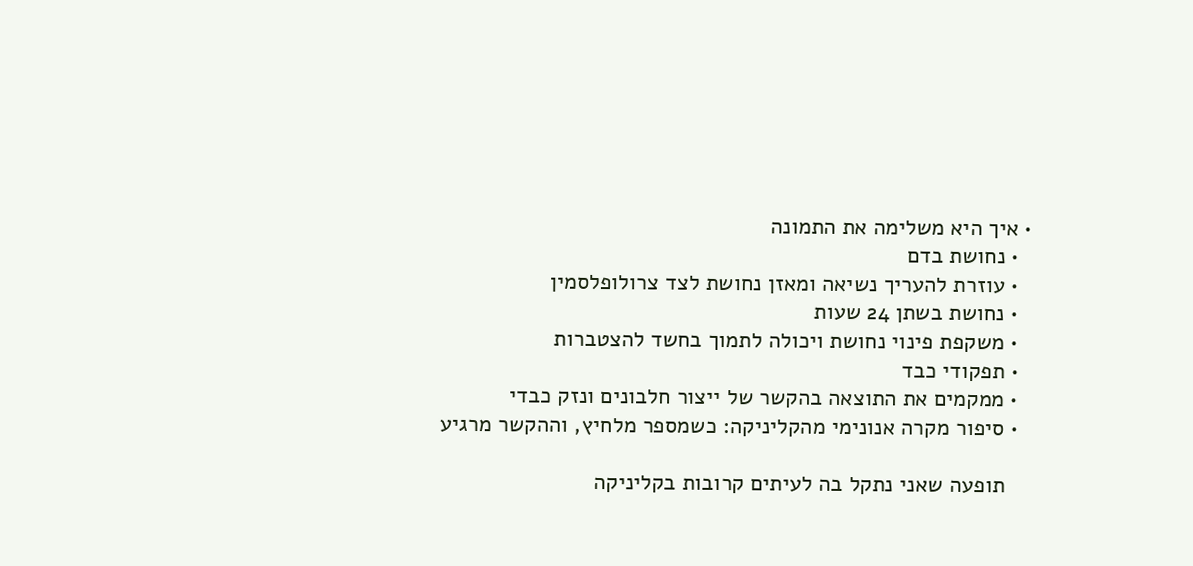• איך היא משלימה את התמונה
  • נחושת בדם
  • עוזרת להעריך נשיאה ומאזן נחושת לצד צרולופלסמין
  • נחושת בשתן 24 שעות
  • משקפת פינוי נחושת ויכולה לתמוך בחשד להצטברות
  • תפקודי כבד
  • ממקמים את התוצאה בהקשר של ייצור חלבונים ונזק כבדי
  • סיפור מקרה אנונימי מהקליניקה: כשמספר מלחיץ, וההקשר מרגיע

    תופעה שאני נתקל בה לעיתים קרובות בקליניקה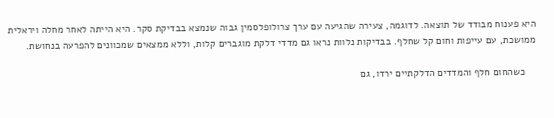היא פענוח מבודד של תוצאה. לדוגמה, צעירה שהגיעה עם ערך צרולופלסמין גבוה שנמצא בבדיקת סקר. היא הייתה לאחר מחלה ויראלית ממושכת, עם עייפות וחום קל שחלף. בבדיקות נלוות נראו גם מדדי דלקת מוגברים קלות, וללא ממצאים שמכוונים להפרעה בנחושת.

    כשהחום חלף והמדדים הדלקתיים ירדו, גם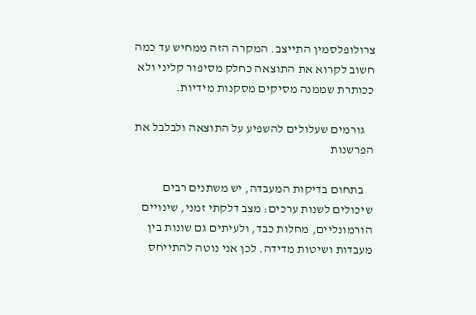צרולופלסמין התייצב. המקרה הזה ממחיש עד כמה חשוב לקרוא את התוצאה כחלק מסיפור קליני ולא ככותרת שממנה מסיקים מסקנות מידיות.

    גורמים שעלולים להשפיע על התוצאה ולבלבל את הפרשנות

    בתחום בדיקות המעבדה, יש משתנים רבים שיכולים לשנות ערכים: מצב דלקתי זמני, שינויים הורמונליים, מחלות כבד, ולעיתים גם שונות בין מעבדות ושיטות מדידה. לכן אני נוטה להתייחס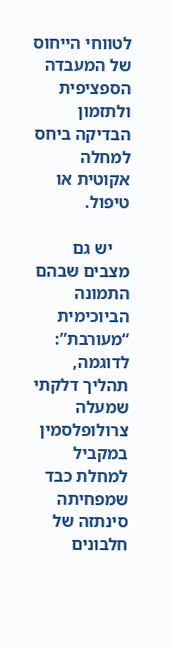לטווחי הייחוס של המעבדה הספציפית ולתזמון הבדיקה ביחס למחלה אקוטית או טיפול.

    יש גם מצבים שבהם התמונה הביוכימית “מעורבת”: לדוגמה, תהליך דלקתי שמעלה צרולופלסמין במקביל למחלת כבד שמפחיתה סינתזה של חלבונים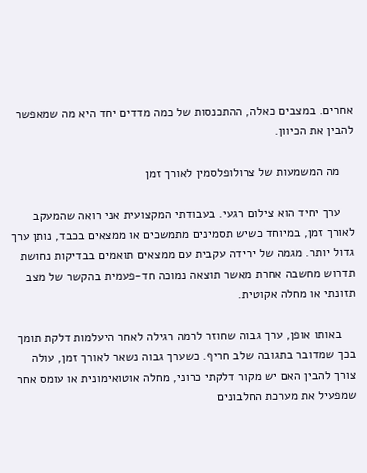אחרים. במצבים כאלה, ההתכנסות של כמה מדדים יחד היא מה שמאפשר להבין את הכיוון.

    מה המשמעות של צרולופלסמין לאורך זמן

    ערך יחיד הוא צילום רגעי. בעבודתי המקצועית אני רואה שהמעקב לאורך זמן, במיוחד כשיש תסמינים מתמשכים או ממצאים בכבד, נותן ערך גדול יותר. מגמה של ירידה עקבית עם ממצאים תואמים בבדיקות נחושת תדרוש מחשבה אחרת מאשר תוצאה נמוכה חד-פעמית בהקשר של מצב תזונתי או מחלה אקוטית.

    באותו אופן, ערך גבוה שחוזר לרמה רגילה לאחר היעלמות דלקת תומך בכך שמדובר בתגובה שלב חריף. כשערך גבוה נשאר לאורך זמן, עולה צורך להבין האם יש מקור דלקתי כרוני, מחלה אוטואימונית או עומס אחר שמפעיל את מערכת החלבונים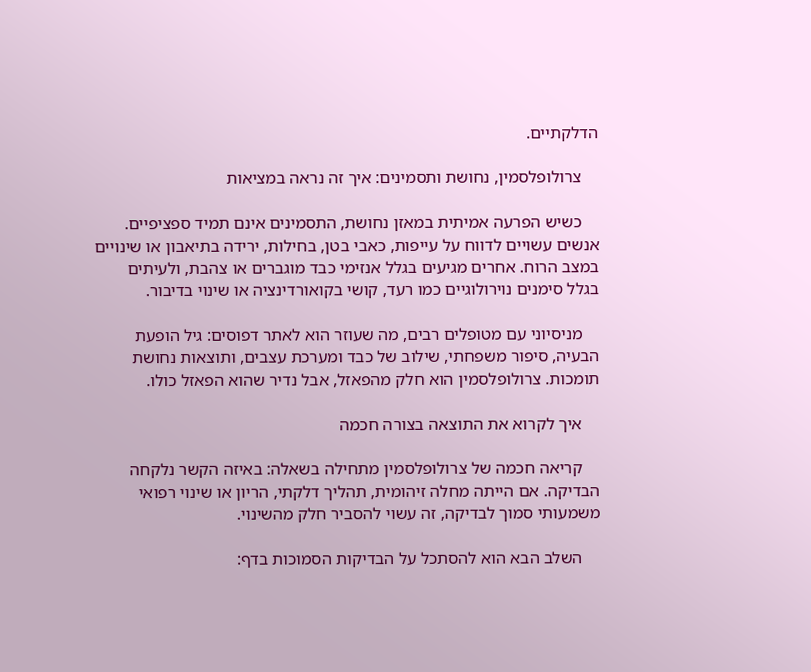הדלקתיים.

    צרולופלסמין, נחושת ותסמינים: איך זה נראה במציאות

    כשיש הפרעה אמיתית במאזן נחושת, התסמינים אינם תמיד ספציפיים. אנשים עשויים לדווח על עייפות, כאבי בטן, בחילות, ירידה בתיאבון או שינויים במצב הרוח. אחרים מגיעים בגלל אנזימי כבד מוגברים או צהבת, ולעיתים בגלל סימנים נוירולוגיים כמו רעד, קושי בקואורדינציה או שינוי בדיבור.

    מניסיוני עם מטופלים רבים, מה שעוזר הוא לאתר דפוסים: גיל הופעת הבעיה, סיפור משפחתי, שילוב של כבד ומערכת עצבים, ותוצאות נחושת תומכות. צרולופלסמין הוא חלק מהפאזל, אבל נדיר שהוא הפאזל כולו.

    איך לקרוא את התוצאה בצורה חכמה

    קריאה חכמה של צרולופלסמין מתחילה בשאלה: באיזה הקשר נלקחה הבדיקה. אם הייתה מחלה זיהומית, תהליך דלקתי, הריון או שינוי רפואי משמעותי סמוך לבדיקה, זה עשוי להסביר חלק מהשינוי.

    השלב הבא הוא להסתכל על הבדיקות הסמוכות בדף: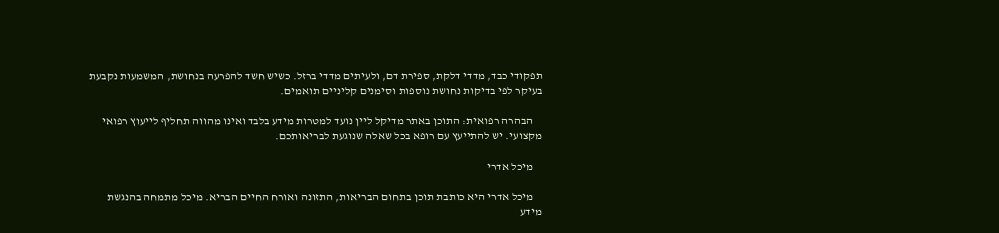תפקודי כבד, מדדי דלקת, ספירת דם, ולעיתים מדדי ברזל. כשיש חשד להפרעה בנחושת, המשמעות נקבעת בעיקר לפי בדיקות נחושת נוספות וסימנים קליניים תואמים.

    הבהרה רפואית: התוכן באתר מדיקל ליין נועד למטרות מידע בלבד ואינו מהווה תחליף לייעוץ רפואי מקצועי. יש להתייעץ עם רופא בכל שאלה שנוגעת לבריאותכם.

    מיכל אדרי

    מיכל אדרי היא כותבת תוכן בתחום הבריאות, התזונה ואורח החיים הבריא. מיכל מתמחה בהנגשת מידע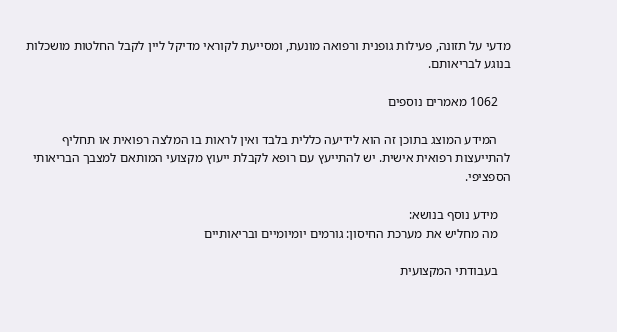מדעי על תזונה, פעילות גופנית ורפואה מונעת, ומסייעת לקוראי מדיקל ליין לקבל החלטות מושכלות בנוגע לבריאותם.

    1062 מאמרים נוספים

    המידע המוצג בתוכן זה הוא לידיעה כללית בלבד ואין לראות בו המלצה רפואית או תחליף להתייעצות רפואית אישית. יש להתייעץ עם רופא לקבלת ייעוץ מקצועי המותאם למצבך הבריאותי הספציפי.

    מידע נוסף בנושא:
    מה מחליש את מערכת החיסון: גורמים יומיומיים ובריאותיים

    בעבודתי המקצועית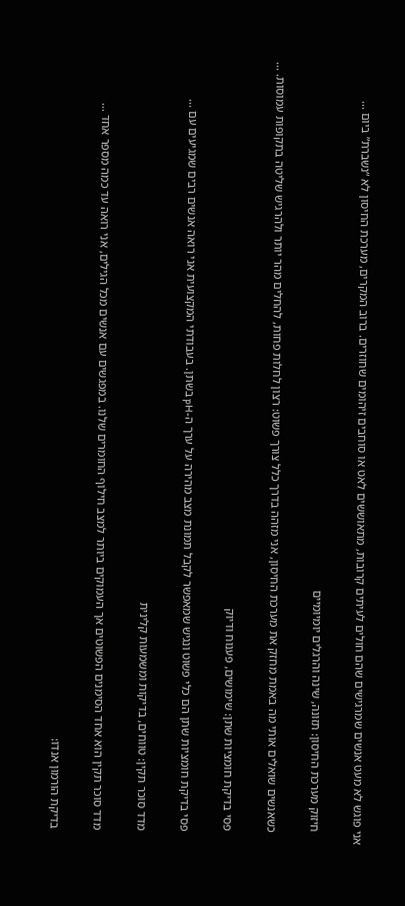אני פוגש לא מעט אנשים שמרגישים שהם חולים לעיתים קרובות, מתאוששים לאט או סוחבים זיהומים שחוזרים. ברוב המקרים, מערכת החיסון לא “נשברת” ביום ...

    חיזוק מערכת החיסון: תזונה, שינה והרגלים יומיומיים

    כשאנשים שואלים אותי מה באמת מחזק את מערכת החיסון, אני מזהה בדרך כלל צורך פשוט: רצון לחלות פחות, להחלים מהר יותר ולהרגיש שליטה בתקופות עמוסות. ...

    פסי בדיקת חומציות שתן: שימושים, פענוח ודיוק

    פסי בדיקת חומציות שתן הם כלי פשוט ונגיש שמאפשר לקבל תמונת מצב מהירה על ערך ה-pH בשתן. בעבודתי המקצועית אני רואה אנשים רבים שמגיעים עם ...

    מדד סוכר תקין: טווחים, בדיקות ומשמעות קלינית

    מדד סוכר תקין הוא אחד הסימנים הפשוטים אך העמוקים ביותר למצב חילוף החומרים שלנו. במפגשים עם אנשים מכל הגילים, אני רואה עד כמה מספר אחד ...

    בדיקת הורמון אנדו: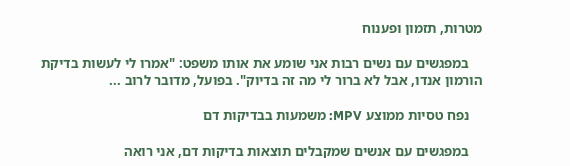מטרות, תזמון ופענוח

    במפגשים עם נשים רבות אני שומע את אותו משפט: "אמרו לי לעשות בדיקת הורמון אנדו, אבל לא ברור לי מה זה בדיוק". בפועל, מדובר לרוב ...

    נפח טסיות ממוצע MPV: משמעות בבדיקות דם

    במפגשים עם אנשים שמקבלים תוצאות בדיקות דם, אני רואה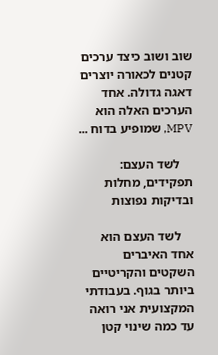שוב ושוב כיצד ערכים קטנים לכאורה יוצרים דאגה גדולה. אחד הערכים האלה הוא MPV, שמופיע בדוח ...

    לשד העצם: תפקידים, מחלות ובדיקות נפוצות

    לשד העצם הוא אחד האיברים השקטים והקריטיים ביותר בגוף. בעבודתי המקצועית אני רואה עד כמה שינוי קטן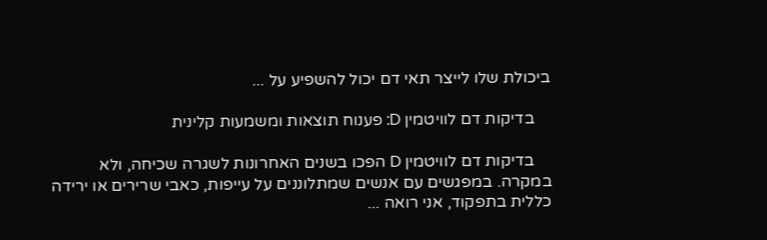ביכולת שלו לייצר תאי דם יכול להשפיע על ...

    בדיקות דם לוויטמין D: פענוח תוצאות ומשמעות קלינית

    בדיקות דם לוויטמין D הפכו בשנים האחרונות לשגרה שכיחה, ולא במקרה. במפגשים עם אנשים שמתלוננים על עייפות, כאבי שרירים או ירידה כללית בתפקוד, אני רואה ...